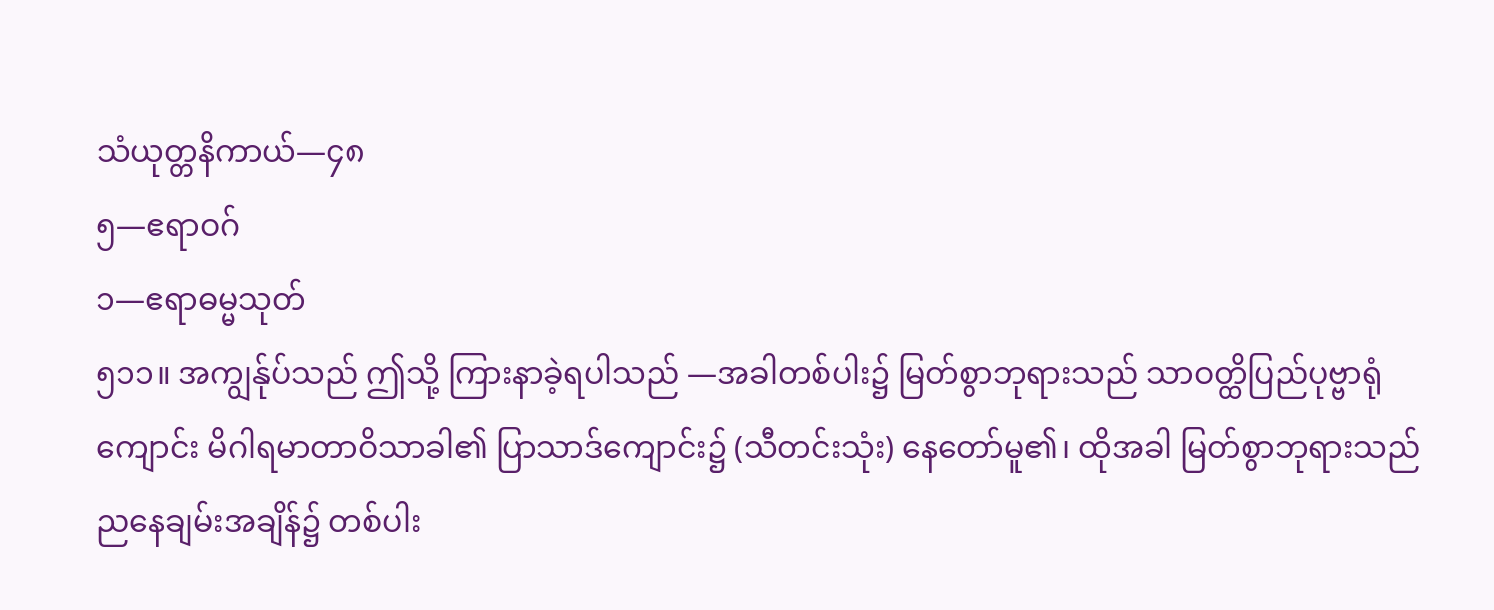သံယုတ္တနိကာယ်—၄၈
၅—ဧရာဝဂ်
၁—ဧရာဓမ္မသုတ်
၅၁၁။ အကျွန်ုပ်သည် ဤသို့ ကြားနာခဲ့ရပါသည် —အခါတစ်ပါး၌ မြတ်စွာဘုရားသည် သာဝတ္ထိပြည်ပုဗ္ဗာရုံကျောင်း မိဂါရမာတာဝိသာခါ၏ ပြာသာဒ်ကျောင်း၌ (သီတင်းသုံး) နေတော်မူ၏၊ ထိုအခါ မြတ်စွာဘုရားသည် ညနေချမ်းအချိန်၌ တစ်ပါး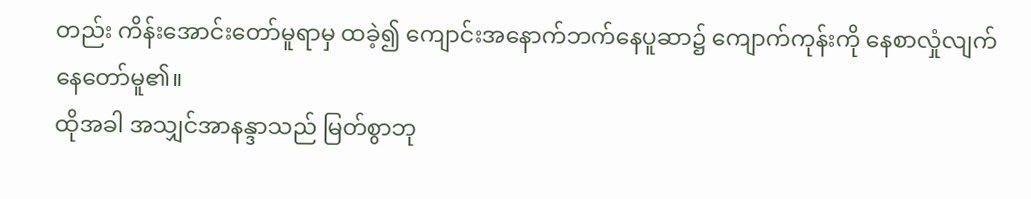တည်း ကိန်းအောင်းတော်မူရာမှ ထခဲ့၍ ကျောင်းအနောက်ဘက်နေပူဆာ၌ ကျောက်ကုန်းကို နေစာလှုံလျက် နေတော်မူ၏။
ထိုအခါ အသျှင်အာနန္ဒာသည် မြတ်စွာဘု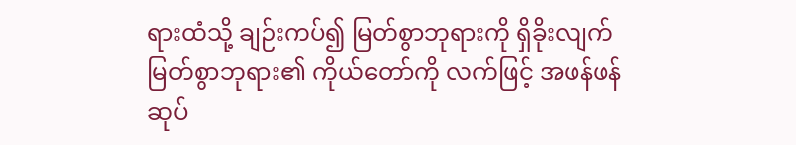ရားထံသို့ ချဉ်းကပ်၍ မြတ်စွာဘုရားကို ရှိခိုးလျက် မြတ်စွာဘုရား၏ ကိုယ်တော်ကို လက်ဖြင့် အဖန်ဖန် ဆုပ်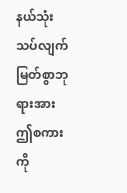နယ်သုံးသပ်လျက် မြတ်စွာဘုရားအား ဤစကားကို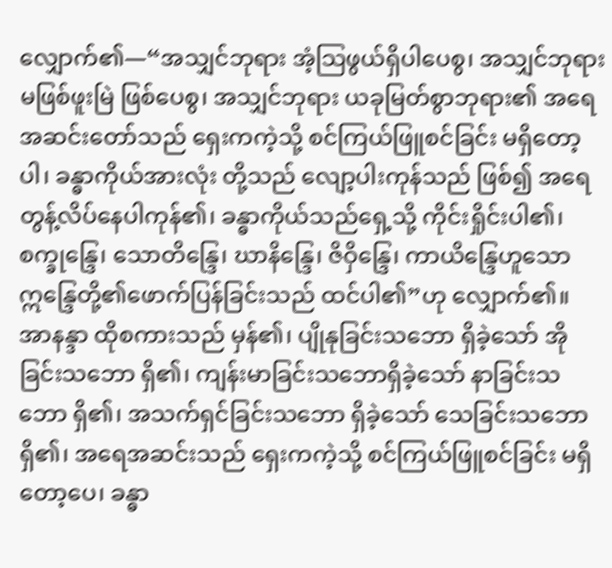လျှောက်၏—“အသျှင်ဘုရား အံ့သြဖွယ်ရှိပါပေစွ၊ အသျှင်ဘုရား မဖြစ်ဖူးမြဲ ဖြစ်ပေစွ၊ အသျှင်ဘုရား ယခုမြတ်စွာဘုရား၏ အရေအဆင်းတော်သည် ရှေးကကဲ့သို့ စင်ကြယ်ဖြူစင်ခြင်း မရှိတော့ပါ၊ ခန္ဓာကိုယ်အားလုံး တို့သည် လျော့ပါးကုန်သည် ဖြစ်၍ အရေတွန့်လိပ်နေပါကုန်၏၊ ခန္ဓာကိုယ်သည်ရှေ့သို့ ကိုင်းရှိုင်းပါ၏၊ စက္ခုန္ဒြေ၊ သောတိန္ဒြေ၊ ဃာနိန္ဒြေ၊ ဇိဝှိန္ဒြေ၊ ကာယိန္ဒြေဟူသော ဣန္ဒြေတို့၏ဖောက်ပြန်ခြင်းသည် ထင်ပါ၏”ဟု လျှောက်၏။
အာနန္ဒာ ထိုစကားသည် မှန်၏၊ ပျိုနုခြင်းသဘော ရှိခဲ့သော် အိုခြင်းသဘော ရှိ၏၊ ကျန်းမာခြင်းသဘောရှိခဲ့သော် နာခြင်းသဘော ရှိ၏၊ အသက်ရှင်ခြင်းသဘော ရှိခဲ့သော် သေခြင်းသဘော ရှိ၏၊ အရေအဆင်းသည် ရှေးကကဲ့သို့ စင်ကြယ်ဖြူစင်ခြင်း မရှိတော့ပေ၊ ခန္ဓာ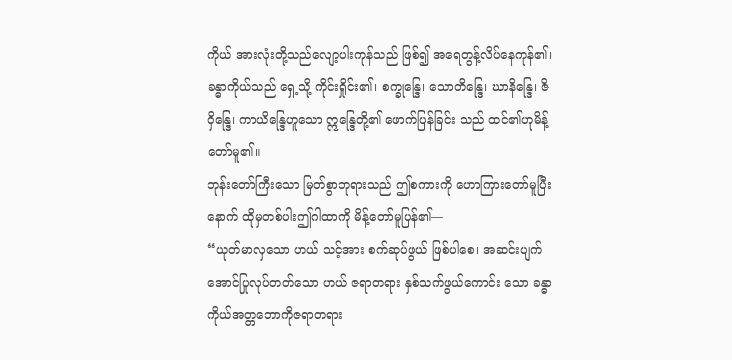ကိုယ် အားလုံးတို့သည်လျော့ပါးကုန်သည် ဖြစ်၍ အရေတွန့်လိပ်နေကုန်၏၊ ခန္ဓာကိုယ်သည် ရှေ့သို့ ကိုင်းရှိုင်း၏၊ စက္ခုန္ဒြေ၊ သောတိန္ဒြေ၊ ဃာနိန္ဒြေ၊ ဇိဝှိန္ဒြေ၊ ကာယိန္ဒြေဟူသော ဣန္ဒြေတို့၏ ဖောက်ပြန်ခြင်း သည် ထင်၏ဟုမိန့်တော်မူ၏။
ဘုန်းတော်ကြီးသော မြတ်စွာဘုရားသည် ဤစကားကို ဟောကြားတော်မူပြီးနောက် ထိုမှတစ်ပါးဤဂါထာကို မိန့်တော်မူပြန်၏—
“ယုတ်မာလှသော ဟယ် သင့်အား စက်ဆုပ်ဖွယ် ဖြစ်ပါစေ၊ အဆင်းပျက်အောင်ပြုလုပ်တတ်သော ဟယ် ဇရာတရား နှစ်သက်ဖွယ်ကောင်း သော ခန္ဓာကိုယ်အတ္တဘောကိုဇရာတရား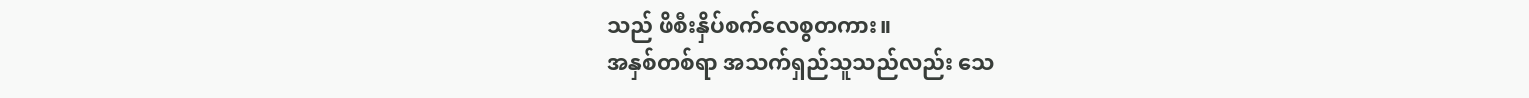သည် ဖိစီးနှိပ်စက်လေစွတကား။
အနှစ်တစ်ရာ အသက်ရှည်သူသည်လည်း သေ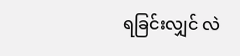ရခြင်းလျှင် လဲ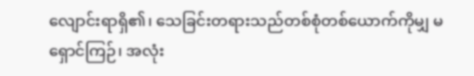လျောင်းရာရှိ၏၊ သေခြင်းတရားသည်တစ်စုံတစ်ယောက်ကိုမျှ မရှောင်ကြဉ်၊ အလုံး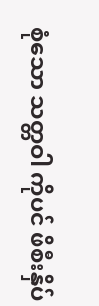စုံသော သတ္တဝါ ကိုပင် ဖိစီးနှိပ်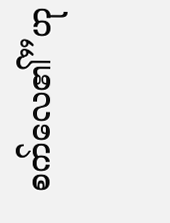စက်လေ၏”ဟု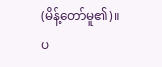(မိန့်တော်မူ၏)။
ပ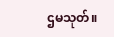ဌမသုတ်။